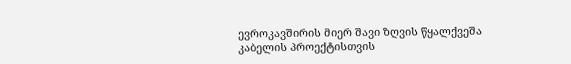ევროკავშირის მიერ შავი ზღვის წყალქვეშა კაბელის პროექტისთვის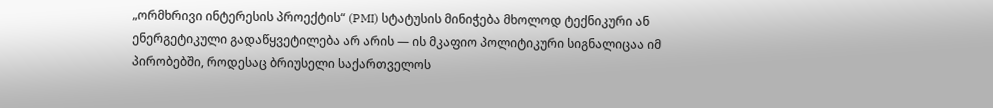„ორმხრივი ინტერესის პროექტის“ (PMI) სტატუსის მინიჭება მხოლოდ ტექნიკური ან ენერგეტიკული გადაწყვეტილება არ არის — ის მკაფიო პოლიტიკური სიგნალიცაა იმ პირობებში, როდესაც ბრიუსელი საქართველოს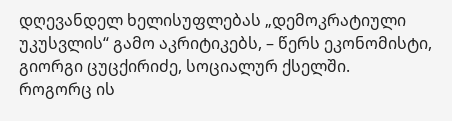დღევანდელ ხელისუფლებას „დემოკრატიული უკუსვლის“ გამო აკრიტიკებს, – წერს ეკონომისტი, გიორგი ცუცქირიძე, სოციალურ ქსელში.
როგორც ის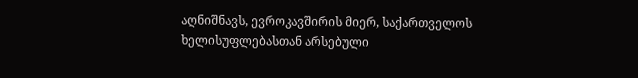აღნიშნავს, ევროკავშირის მიერ, საქართველოს ხელისუფლებასთან არსებული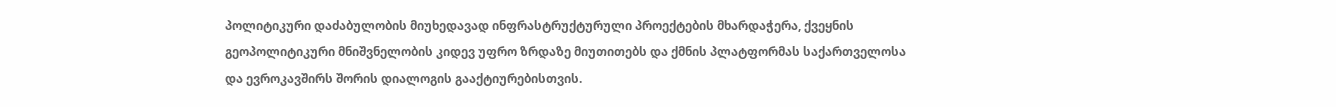პოლიტიკური დაძაბულობის მიუხედავად ინფრასტრუქტურული პროექტების მხარდაჭერა, ქვეყნის გეოპოლიტიკური მნიშვნელობის კიდევ უფრო ზრდაზე მიუთითებს და ქმნის პლატფორმას საქართველოსა და ევროკავშირს შორის დიალოგის გააქტიურებისთვის.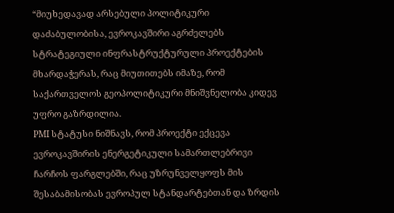“მიუხედავად არსებული პოლიტიკური დაძაბულობისა, ევროკავშირი აგრძელებს სტრატეგიული ინფრასტრუქტურული პროექტების მხარდაჭერას, რაც მიუთითებს იმაზე, რომ საქართველოს გეოპოლიტიკური მნიშვნელობა კიდევ უფრო გაზრდილია.
PMI სტატუსი ნიშნავს, რომ პროექტი ექცევა ევროკავშირის ენერგეტიკული სამართლებრივი ჩარჩოს ფარგლებში, რაც უზრუნველყოფს მის შესაბამისობას ევროპულ სტანდარტებთან და ზრდის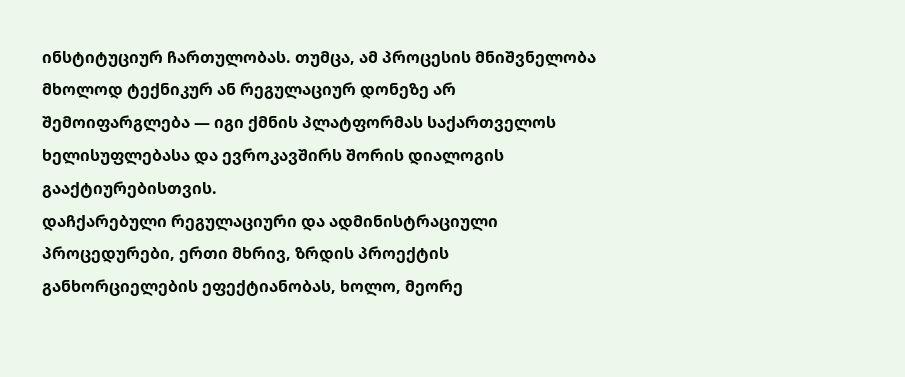ინსტიტუციურ ჩართულობას. თუმცა, ამ პროცესის მნიშვნელობა მხოლოდ ტექნიკურ ან რეგულაციურ დონეზე არ შემოიფარგლება — იგი ქმნის პლატფორმას საქართველოს ხელისუფლებასა და ევროკავშირს შორის დიალოგის გააქტიურებისთვის.
დაჩქარებული რეგულაციური და ადმინისტრაციული პროცედურები, ერთი მხრივ, ზრდის პროექტის განხორციელების ეფექტიანობას, ხოლო, მეორე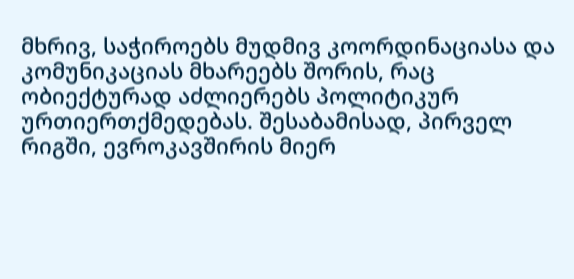მხრივ, საჭიროებს მუდმივ კოორდინაციასა და კომუნიკაციას მხარეებს შორის, რაც ობიექტურად აძლიერებს პოლიტიკურ ურთიერთქმედებას. შესაბამისად, პირველ რიგში, ევროკავშირის მიერ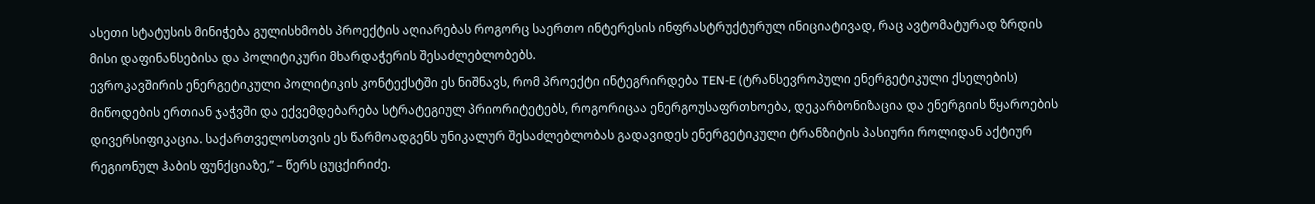ასეთი სტატუსის მინიჭება გულისხმობს პროექტის აღიარებას როგორც საერთო ინტერესის ინფრასტრუქტურულ ინიციატივად, რაც ავტომატურად ზრდის მისი დაფინანსებისა და პოლიტიკური მხარდაჭერის შესაძლებლობებს.
ევროკავშირის ენერგეტიკული პოლიტიკის კონტექსტში ეს ნიშნავს, რომ პროექტი ინტეგრირდება TEN-E (ტრანსევროპული ენერგეტიკული ქსელების) მიწოდების ერთიან ჯაჭვში და ექვემდებარება სტრატეგიულ პრიორიტეტებს, როგორიცაა ენერგოუსაფრთხოება, დეკარბონიზაცია და ენერგიის წყაროების დივერსიფიკაცია. საქართველოსთვის ეს წარმოადგენს უნიკალურ შესაძლებლობას გადავიდეს ენერგეტიკული ტრანზიტის პასიური როლიდან აქტიურ რეგიონულ ჰაბის ფუნქციაზე,” – წერს ცუცქირიძე.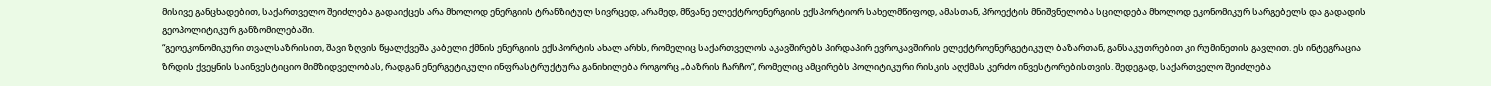მისივე განცხადებით, საქართველო შეიძლება გადაიქცეს არა მხოლოდ ენერგიის ტრანზიტულ სივრცედ, არამედ, მწვანე ელექტროენერგიის ექსპორტიორ სახელმწიფოდ, ამასთან, პროექტის მნიშვნელობა სცილდება მხოლოდ ეკონომიკურ სარგებელს და გადადის გეოპოლიტიკურ განზომილებაში.
“გეოეკონომიკური თვალსაზრისით, შავი ზღვის წყალქვეშა კაბელი ქმნის ენერგიის ექსპორტის ახალ არხს, რომელიც საქართველოს აკავშირებს პირდაპირ ევროკავშირის ელექტროენერგეტიკულ ბაზართან, განსაკუთრებით კი რუმინეთის გავლით. ეს ინტეგრაცია ზრდის ქვეყნის საინვესტიციო მიმზიდველობას, რადგან ენერგეტიკული ინფრასტრუქტურა განიხილება როგორც „ბაზრის ჩარჩო“, რომელიც ამცირებს პოლიტიკური რისკის აღქმას კერძო ინვესტორებისთვის. შედეგად, საქართველო შეიძლება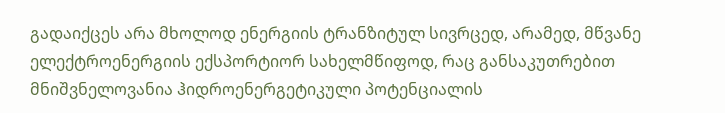გადაიქცეს არა მხოლოდ ენერგიის ტრანზიტულ სივრცედ, არამედ, მწვანე ელექტროენერგიის ექსპორტიორ სახელმწიფოდ, რაც განსაკუთრებით მნიშვნელოვანია ჰიდროენერგეტიკული პოტენციალის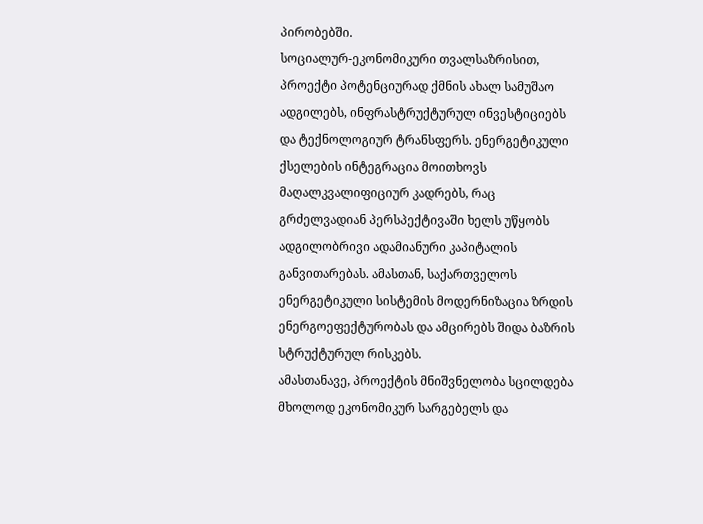პირობებში.
სოციალურ-ეკონომიკური თვალსაზრისით, პროექტი პოტენციურად ქმნის ახალ სამუშაო ადგილებს, ინფრასტრუქტურულ ინვესტიციებს და ტექნოლოგიურ ტრანსფერს. ენერგეტიკული ქსელების ინტეგრაცია მოითხოვს მაღალკვალიფიციურ კადრებს, რაც გრძელვადიან პერსპექტივაში ხელს უწყობს ადგილობრივი ადამიანური კაპიტალის განვითარებას. ამასთან, საქართველოს ენერგეტიკული სისტემის მოდერნიზაცია ზრდის ენერგოეფექტურობას და ამცირებს შიდა ბაზრის სტრუქტურულ რისკებს.
ამასთანავე, პროექტის მნიშვნელობა სცილდება მხოლოდ ეკონომიკურ სარგებელს და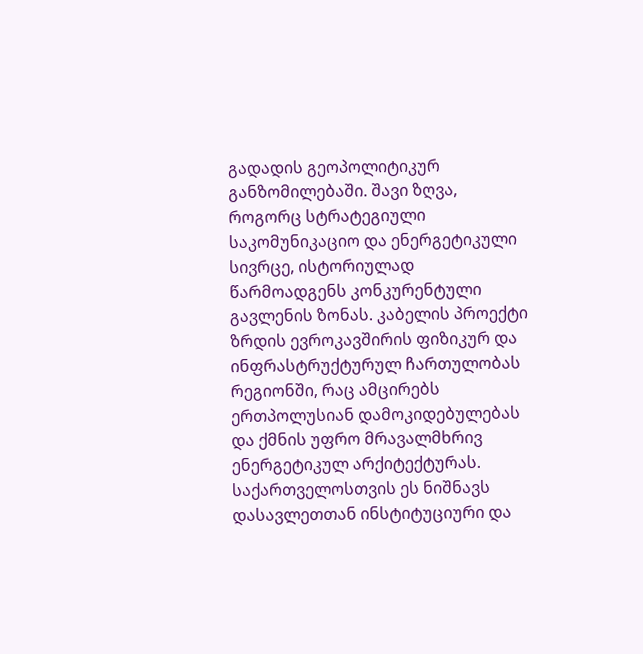გადადის გეოპოლიტიკურ განზომილებაში. შავი ზღვა, როგორც სტრატეგიული საკომუნიკაციო და ენერგეტიკული სივრცე, ისტორიულად წარმოადგენს კონკურენტული გავლენის ზონას. კაბელის პროექტი ზრდის ევროკავშირის ფიზიკურ და ინფრასტრუქტურულ ჩართულობას რეგიონში, რაც ამცირებს ერთპოლუსიან დამოკიდებულებას და ქმნის უფრო მრავალმხრივ ენერგეტიკულ არქიტექტურას. საქართველოსთვის ეს ნიშნავს დასავლეთთან ინსტიტუციური და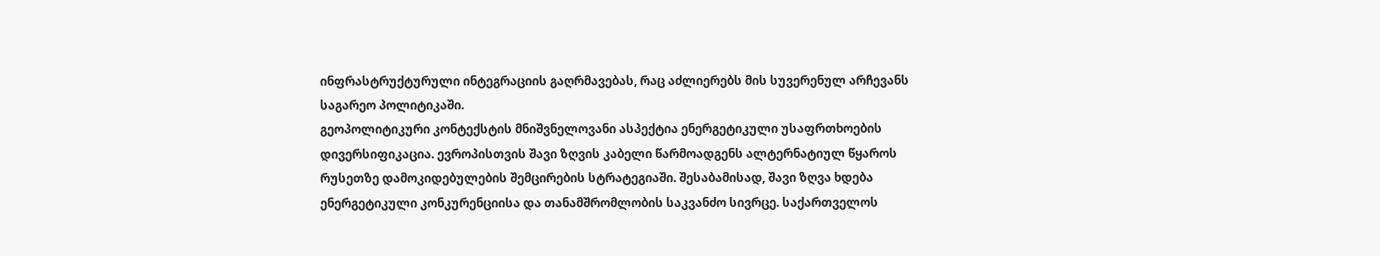ინფრასტრუქტურული ინტეგრაციის გაღრმავებას, რაც აძლიერებს მის სუვერენულ არჩევანს საგარეო პოლიტიკაში.
გეოპოლიტიკური კონტექსტის მნიშვნელოვანი ასპექტია ენერგეტიკული უსაფრთხოების დივერსიფიკაცია. ევროპისთვის შავი ზღვის კაბელი წარმოადგენს ალტერნატიულ წყაროს რუსეთზე დამოკიდებულების შემცირების სტრატეგიაში. შესაბამისად, შავი ზღვა ხდება ენერგეტიკული კონკურენციისა და თანამშრომლობის საკვანძო სივრცე. საქართველოს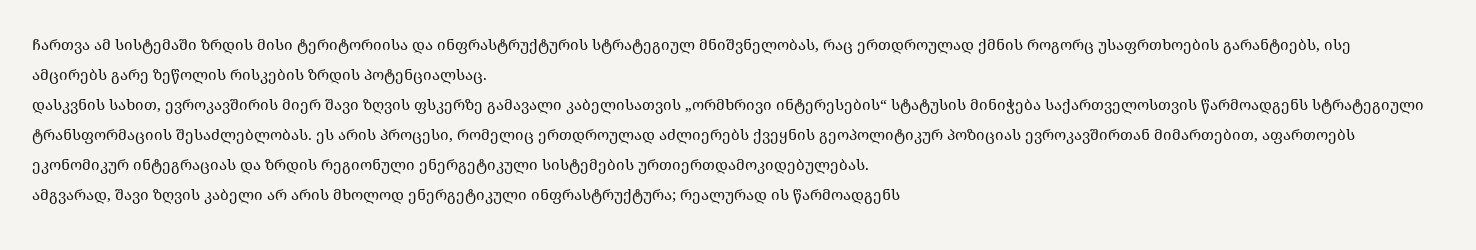ჩართვა ამ სისტემაში ზრდის მისი ტერიტორიისა და ინფრასტრუქტურის სტრატეგიულ მნიშვნელობას, რაც ერთდროულად ქმნის როგორც უსაფრთხოების გარანტიებს, ისე ამცირებს გარე ზეწოლის რისკების ზრდის პოტენციალსაც.
დასკვნის სახით, ევროკავშირის მიერ შავი ზღვის ფსკერზე გამავალი კაბელისათვის „ორმხრივი ინტერესების“ სტატუსის მინიჭება საქართველოსთვის წარმოადგენს სტრატეგიული ტრანსფორმაციის შესაძლებლობას. ეს არის პროცესი, რომელიც ერთდროულად აძლიერებს ქვეყნის გეოპოლიტიკურ პოზიციას ევროკავშირთან მიმართებით, აფართოებს ეკონომიკურ ინტეგრაციას და ზრდის რეგიონული ენერგეტიკული სისტემების ურთიერთდამოკიდებულებას.
ამგვარად, შავი ზღვის კაბელი არ არის მხოლოდ ენერგეტიკული ინფრასტრუქტურა; რეალურად ის წარმოადგენს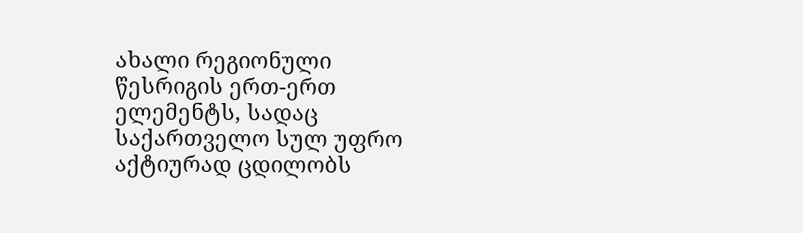ახალი რეგიონული წესრიგის ერთ-ერთ ელემენტს, სადაც საქართველო სულ უფრო აქტიურად ცდილობს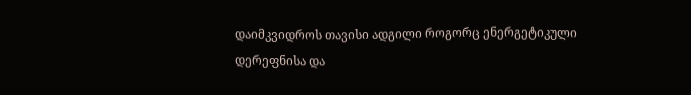დაიმკვიდროს თავისი ადგილი როგორც ენერგეტიკული დერეფნისა და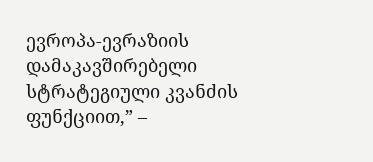ევროპა-ევრაზიის დამაკავშირებელი სტრატეგიული კვანძის ფუნქციით,” –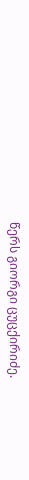წერს გიორგი ცუცქირიძე.